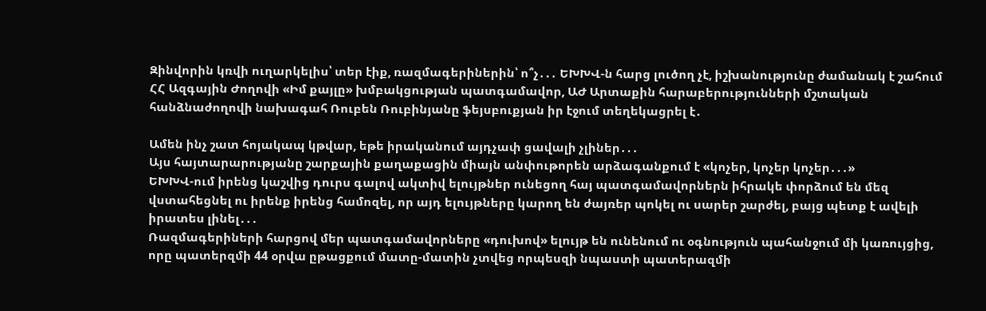Զինվորին կռվի ուղարկելիս՝ տեր էիք, ռազմագերիներին՝ ո՞չ․․․ ԵԽԽՎ-ն հարց լուծող չէ, իշխանությունը ժամանակ է շահում
ՀՀ Ազգային Ժողովի «Իմ քայլը» խմբակցության պատգամավոր, ԱԺ Արտաքին հարաբերությունների մշտական հանձնաժողովի նախագահ Ռուբեն Ռուբինյանը ֆեյսբուքյան իր էջում տեղեկացրել է․

Ամեն ինչ շատ հոյակապ կթվար, եթե իրականում այդչափ ցավալի չլիներ․․․
Այս հայտարարությանը շարքային քաղաքացին միայն անփութորեն արձագանքում է «կոչեր, կոչեր կոչեր․․․»
ԵԽԽՎ-ում իրենց կաշվից դուրս գալով ակտիվ ելույթներ ունեցող հայ պատգամավորներն իհրակե փորձում են մեզ վստահեցնել ու իրենք իրենց համոզել, որ այդ ելույթները կարող են ժայռեր պոկել ու սարեր շարժել, բայց պետք է ավելի իրատես լինել․․․
Ռազմագերիների հարցով մեր պատգամավորները «դուխով» ելույթ են ունենում ու օգնություն պահանջում մի կառույցից, որը պատերզմի 44 օրվա ըթացքում մատը-մատին չտվեց որպեսզի նպաստի պատերազմի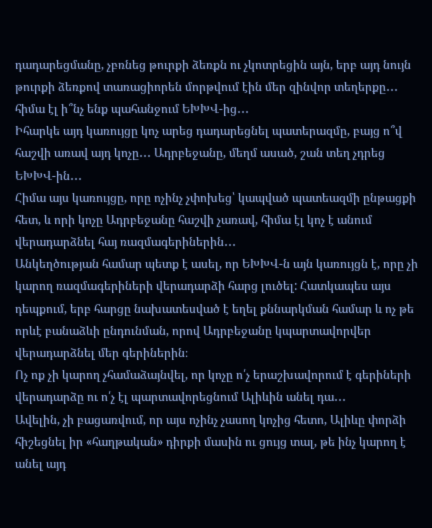դադարեցմանը, չբռնեց թուրքի ձեռքն ու չկոտրեցին այն, երբ այդ նույն թուրքի ձեռքով տառացիորեն մորթվում էին մեր զինվոր տեղերքը․․․ հիմա էլ ի՞նչ ենք պահանջում ԵԽԽՎ-ից․․․
Իհարկե այդ կառույցը կոչ արեց դադարեցնել պատերազմը, բայց ո՞վ հաշվի առավ այդ կոչը․․․ Ադրբեջանը, մեղմ ասած, շան տեղ չդրեց ԵԽԽՎ-ին․․․
Հիմա այս կառույցը, որը ոչինչ չփոխեց՝ կապված պատեազմի ընթացքի հետ, և որի կոչը Ադրբեջանը հաշվի չառավ, հիմա էլ կոչ է անում վերադարձնել հայ ռազմագերիներին․․․
Անկեղծության համար պետք է ասել, որ ԵԽԽՎ-ն այն կառույցն է, որը չի կարող ռազմագերիների վերադարձի հարց լուծել: Հատկապես այս դեպքում, երբ հարցը նախատեսված է եղել քննարկման համար և ոչ թե որևէ բանաձևի ընդունման, որով Ադրբեջանը կպարտավորվեր վերադարձնել մեր գերիներին։
Ոչ ոք չի կարող չհամաձայնվել, որ կոչը ո՛չ երաշխավորում է գերիների վերադարձը ու ո՛չ էլ պարտավորեցնում Ալիևին անել դա․․․
Ավելին, չի բացառվում, որ այս ոչինչ չասող կոչից հետո, Ալիևը փորձի հիշեցնել իր «հաղթական» դիրքի մասին ու ցույց տալ, թե ինչ կարող է անել այդ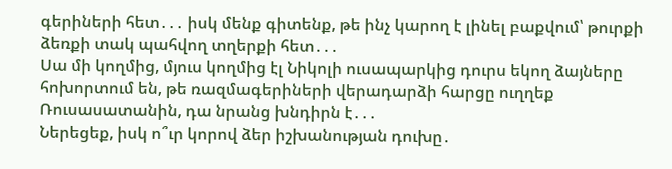գերիների հետ․․․ իսկ մենք գիտենք, թե ինչ կարող է լինել բաքվում՝ թուրքի ձեռքի տակ պահվող տղերքի հետ․․․
Սա մի կողմից, մյուս կողմից էլ Նիկոլի ուսապարկից դուրս եկող ձայները հոխորտում են, թե ռազմագերիների վերադարձի հարցը ուղղեք Ռուսասատանին, դա նրանց խնդիրն է․․․
Ներեցեք, իսկ ո՞ւր կորով ձեր իշխանության դուխը․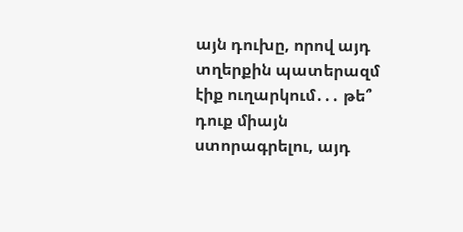այն դուխը, որով այդ տղերքին պատերազմ էիք ուղարկում․․․ թե՞ դուք միայն ստորագրելու, այդ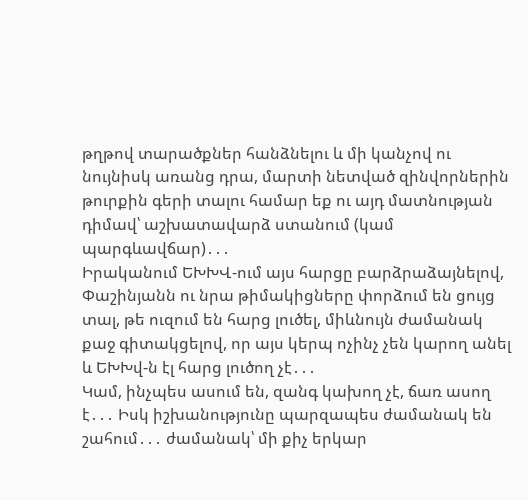թղթով տարածքներ հանձնելու և մի կանչով ու նույնիսկ առանց դրա, մարտի նետված զինվորներին թուրքին գերի տալու համար եք ու այդ մատնության դիմավ՝ աշխատավարձ ստանում (կամ պարգևավճար)․․․
Իրականում ԵԽԽՎ-ում այս հարցը բարձրաձայնելով, Փաշինյանն ու նրա թիմակիցները փորձում են ցույց տալ, թե ուզում են հարց լուծել, միևնույն ժամանակ քաջ գիտակցելով, որ այս կերպ ոչինչ չեն կարող անել և ԵԽԽվ-ն էլ հարց լուծող չէ․․․
Կամ, ինչպես ասում են, զանգ կախող չէ, ճառ ասող է․․․ Իսկ իշխանությունը պարզապես ժամանակ են շահում․․․ ժամանակ՝ մի քիչ երկար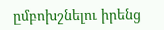ըմբոխշնելու իրենց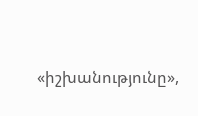«իշխանությունը»,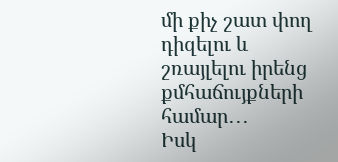մի քիչ շատ փող դիզելու և շռայլելու իրենց քմհաճույքների համար․․․
Իսկ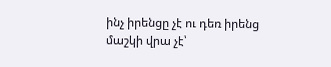ինչ իրենցը չէ ու դեռ իրենց մաշկի վրա չէ՝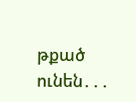թքած ունեն․․․